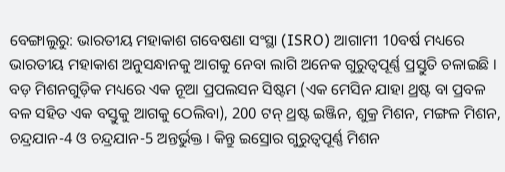ବେଙ୍ଗାଲୁରୁ: ଭାରତୀୟ ମହାକାଶ ଗବେଷଣା ସଂସ୍ଥା (ISRO) ଆଗାମୀ 10ବର୍ଷ ମଧ୍ୟରେ ଭାରତୀୟ ମହାକାଶ ଅନୁସନ୍ଧାନକୁ ଆଗକୁ ନେବା ଲାଗି ଅନେକ ଗୁରୁତ୍ବପୂର୍ଣ୍ଣ ପ୍ରସ୍ତୁତି ଚଳାଇଛି । ବଡ଼ ମିଶନଗୁଡ଼ିକ ମଧ୍ୟରେ ଏକ ନୂଆ ପ୍ରପଲସନ ସିଷ୍ଟମ (ଏକ ମେସିନ ଯାହା ଥ୍ରଷ୍ଟ ବା ପ୍ରବଳ ବଳ ସହିତ ଏକ ବସ୍ତୁକୁ ଆଗକୁ ଠେଲିବା), 200 ଟନ୍ ଥ୍ରଷ୍ଟ ଇଞ୍ଜିନ, ଶୁକ୍ର ମିଶନ, ମଙ୍ଗଳ ମିଶନ, ଚନ୍ଦ୍ରଯାନ-4 ଓ ଚନ୍ଦ୍ରଯାନ-5 ଅନ୍ତର୍ଭୁକ୍ତ । କିନ୍ତୁ ଇସ୍ରୋର ଗୁରୁତ୍ବପୂର୍ଣ୍ଣ ମିଶନ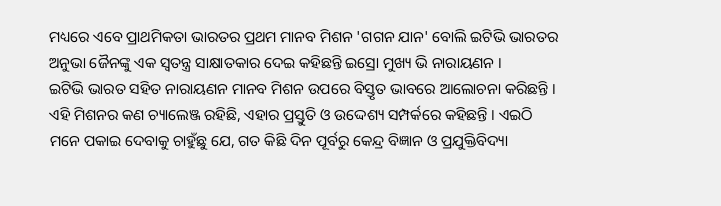ମଧ୍ୟରେ ଏବେ ପ୍ରାଥମିକତା ଭାରତର ପ୍ରଥମ ମାନବ ମିଶନ 'ଗଗନ ଯାନ' ବୋଲି ଇଟିଭି ଭାରତର ଅନୁଭା ଜୈନଙ୍କୁ ଏକ ସ୍ବତନ୍ତ୍ର ସାକ୍ଷାତକାର ଦେଇ କହିଛନ୍ତି ଇସ୍ରୋ ମୁଖ୍ୟ ଭି ନାରାୟଣନ ।
ଇଟିଭି ଭାରତ ସହିତ ନାରାୟଣନ ମାନବ ମିଶନ ଉପରେ ବିସ୍ତୃତ ଭାବରେ ଆଲୋଚନା କରିଛନ୍ତି । ଏହି ମିଶନର କଣ ଚ୍ୟାଲେଞ୍ଜ ରହିଛି, ଏହାର ପ୍ରସ୍ତୁତି ଓ ଉଦ୍ଦେଶ୍ୟ ସମ୍ପର୍କରେ କହିଛନ୍ତି । ଏଇଠି ମନେ ପକାଇ ଦେବାକୁ ଚାହୁଁଛୁ ଯେ, ଗତ କିଛି ଦିନ ପୂର୍ବରୁ କେନ୍ଦ୍ର ବିଜ୍ଞାନ ଓ ପ୍ରଯୁକ୍ତିବିଦ୍ୟା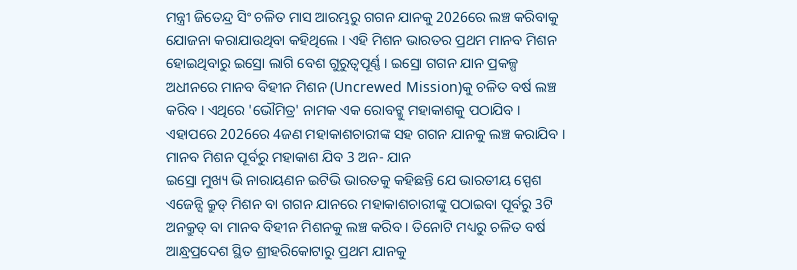ମନ୍ତ୍ରୀ ଜିତେନ୍ଦ୍ର ସିଂ ଚଳିତ ମାସ ଆରମ୍ଭରୁ ଗଗନ ଯାନକୁ 2026ରେ ଲଞ୍ଚ କରିବାକୁ ଯୋଜନା କରାଯାଉଥିବା କହିଥିଲେ । ଏହି ମିଶନ ଭାରତର ପ୍ରଥମ ମାନବ ମିଶନ ହୋଇଥିବାରୁ ଇସ୍ରୋ ଲାଗି ବେଶ ଗୁରୁତ୍ବପୂର୍ଣ୍ଣ । ଇସ୍ରୋ ଗଗନ ଯାନ ପ୍ରକଳ୍ପ ଅଧୀନରେ ମାନବ ବିହୀନ ମିଶନ (Uncrewed Mission)କୁ ଚଳିତ ବର୍ଷ ଲଞ୍ଚ କରିବ । ଏଥିରେ 'ଭୌମିତ୍ର' ନାମକ ଏକ ରୋବଟ୍କୁ ମହାକାଶକୁ ପଠାଯିବ । ଏହାପରେ 2026ରେ 4ଜଣ ମହାକାଶଚାରୀଙ୍କ ସହ ଗଗନ ଯାନକୁ ଲଞ୍ଚ କରାଯିବ ।
ମାନବ ମିଶନ ପୂର୍ବରୁ ମହାକାଶ ଯିବ 3 ଅନ- ଯାନ
ଇସ୍ରୋ ମୁଖ୍ୟ ଭି ନାରାୟଣନ ଇଟିଭି ଭାରତକୁ କହିଛନ୍ତି ଯେ ଭାରତୀୟ ସ୍ପେଶ ଏଜେନ୍ସି କ୍ରୁଡ୍ ମିଶନ ବା ଗଗନ ଯାନରେ ମହାକାଶଚାରୀଙ୍କୁ ପଠାଇବା ପୂର୍ବରୁ 3ଟି ଅନକ୍ରୁଡ୍ ବା ମାନବ ବିହୀନ ମିଶନକୁ ଲଞ୍ଚ କରିବ । ତିନୋଟି ମଧ୍ୟରୁ ଚଳିତ ବର୍ଷ ଆନ୍ଧ୍ରପ୍ରଦେଶ ସ୍ଥିତ ଶ୍ରୀହରିକୋଟାରୁ ପ୍ରଥମ ଯାନକୁ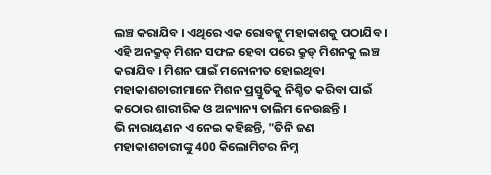ଲଞ୍ଚ କରାଯିବ । ଏଥିରେ ଏକ ରୋବଟ୍କୁ ମହାକାଶକୁ ପଠାଯିବ । ଏହି ଅନକ୍ରୁଡ୍ ମିଶନ ସଫଳ ହେବା ପରେ କ୍ରୁଡ୍ ମିଶନକୁ ଲଞ୍ଚ କରାଯିବ । ମିଶନ ପାଇଁ ମନୋନୀତ ହୋଇଥିବା ମହାକାଶଚାରୀମାନେ ମିଶନ ପ୍ରସ୍ତୁତିକୁ ନିଶ୍ଚିତ କରିବା ପାଇଁ କଠୋର ଶାରୀରିକ ଓ ଅନ୍ୟାନ୍ୟ ତାଲିମ ନେଉଛନ୍ତି ।
ଭି ନାରାୟଣନ ଏ ନେଇ କହିଛନ୍ତି, "ତିନି ଜଣ ମହାକାଶଚାରୀଙ୍କୁ 400 କିଲୋମିଟର ନିମ୍ନ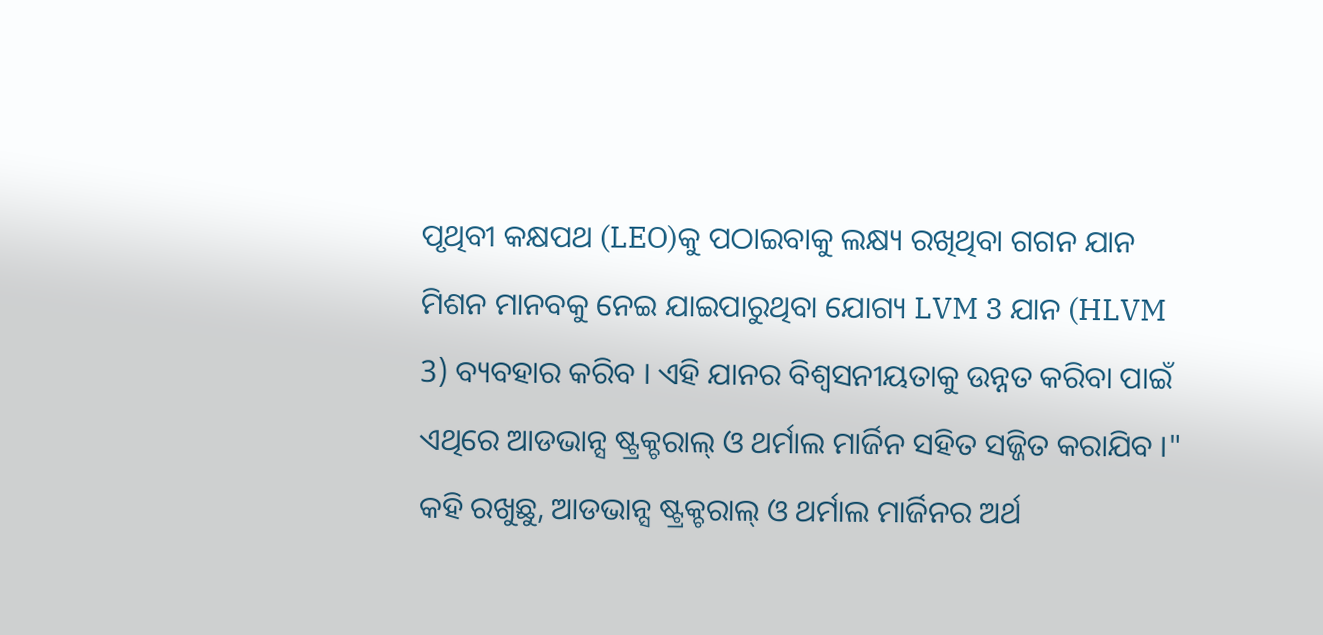ପୃଥିବୀ କକ୍ଷପଥ (LEO)କୁ ପଠାଇବାକୁ ଲକ୍ଷ୍ୟ ରଖିଥିବା ଗଗନ ଯାନ ମିଶନ ମାନବକୁ ନେଇ ଯାଇପାରୁଥିବା ଯୋଗ୍ୟ LVM 3 ଯାନ (HLVM 3) ବ୍ୟବହାର କରିବ । ଏହି ଯାନର ବିଶ୍ବସନୀୟତାକୁ ଉନ୍ନତ କରିବା ପାଇଁ ଏଥିରେ ଆଡଭାନ୍ସ ଷ୍ଟ୍ରକ୍ଚରାଲ୍ ଓ ଥର୍ମାଲ ମାର୍ଜିନ ସହିତ ସଜ୍ଜିତ କରାଯିବ ।"
କହି ରଖୁଛୁ, ଆଡଭାନ୍ସ ଷ୍ଟ୍ରକ୍ଚରାଲ୍ ଓ ଥର୍ମାଲ ମାର୍ଜିନର ଅର୍ଥ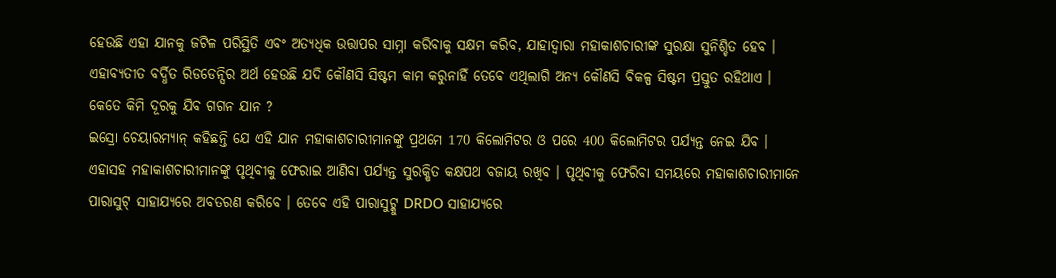ହେଉଛି ଏହା ଯାନକୁ ଜଟିଳ ପରିସ୍ଥିତି ଏବଂ ଅତ୍ୟଧିକ ଉତ୍ତାପର ସାମ୍ନା କରିବାକୁ ସକ୍ଷମ କରିବ, ଯାହାଦ୍ବାରା ମହାକାଶଚାରୀଙ୍କ ସୁରକ୍ଷା ସୁନିଶ୍ଚିତ ହେବ । ଏହାବ୍ୟତୀତ ବର୍ଦ୍ଧିତ ରିଡଡେନ୍ସିର ଅର୍ଥ ହେଉଛି ଯଦି କୌଣସି ସିଷ୍ଟମ କାମ କରୁନାହିଁ ତେବେ ଏଥିଲାଗି ଅନ୍ୟ କୌଣସି ବିକଳ୍ପ ସିଷ୍ଟମ ପ୍ରସ୍ତୁତ ରହିଥାଏ ।
କେତେ କିମି ଦୂରକୁ ଯିବ ଗଗନ ଯାନ ?
ଇସ୍ରୋ ଚେୟାରମ୍ୟାନ୍ କହିଛନ୍ତି ଯେ ଏହି ଯାନ ମହାକାଶଚାରୀମାନଙ୍କୁ ପ୍ରଥମେ 170 କିଲୋମିଟର ଓ ପରେ 400 କିଲୋମିଟର ପର୍ଯ୍ୟନ୍ତ ନେଇ ଯିବ । ଏହାସହ ମହାକାଶଚାରୀମାନଙ୍କୁ ପୃଥିବୀକୁ ଫେରାଇ ଆଣିବା ପର୍ଯ୍ୟନ୍ତ ସୁରକ୍ଷିତ କକ୍ଷପଥ ବଜାୟ ରଖିବ । ପୃଥିବୀକୁ ଫେରିବା ସମୟରେ ମହାକାଶଚାରୀମାନେ ପାରାସୁଟ୍ ସାହାଯ୍ୟରେ ଅବତରଣ କରିବେ । ତେବେ ଏହି ପାରାସୁଟ୍କୁ DRDO ସାହାଯ୍ୟରେ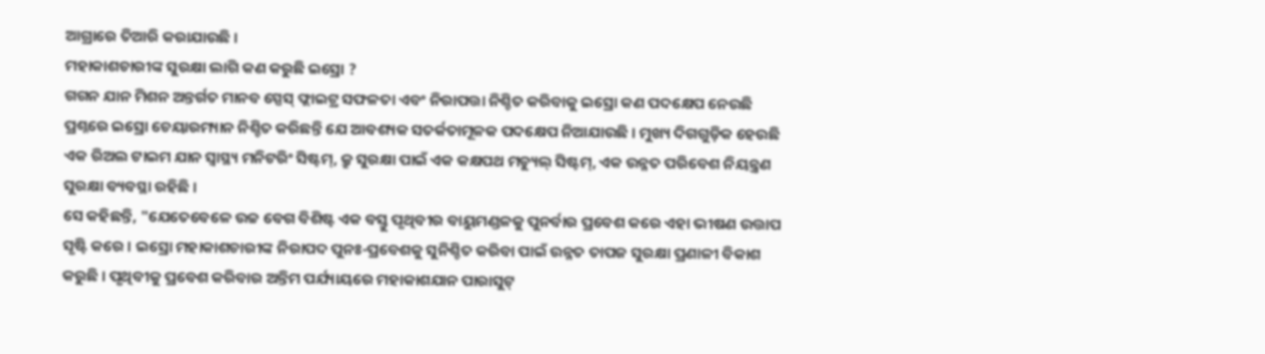ଆଗ୍ରାରେ ତିଆରି କରାଯାଉଛି ।
ମହାକାଶଚାରୀଙ୍କ ସୁରକ୍ଷା ଲାଗି କଣ କରୁଛି ଇସ୍ରୋ ?
ଗଗନ ଯାନ ମିଶନ ଅନ୍ତର୍ଗତ ମାନବ ସ୍ପେସ୍ ଫ୍ଲାଇଟ୍ର ସଫଳତା ଏବଂ ନିରାପତ୍ତା ନିଶ୍ଚିତ କରିବାକୁ ଇସ୍ରୋ କଣ ପଦକ୍ଷେପ ନେଉଛି ପ୍ରଶ୍ନରେ ଇସ୍ରୋ ଚେୟାରମ୍ୟାନ ନିଶ୍ଚିତ କରିଛନ୍ତି ଯେ ଆବଶ୍ୟକ ସତର୍କତାମୂଳକ ପଦକ୍ଷେପ ନିଆଯାଉଛି । ମୁଖ୍ୟ ଦିଗଗୁଡ଼ିକ ହେଉଛି ଏକ ରିଅଲ ଟାଇମ ଯାନ ସ୍ବାସ୍ଥ୍ୟ ମନିଟରିଂ ସିଷ୍ଟମ୍, କ୍ରୁ ସୁରକ୍ଷା ପାଇଁ ଏକ କକ୍ଷପଥ ମଡ୍ୟୁଲ୍ ସିଷ୍ଟମ୍, ଏକ ଉନ୍ନତ ପରିବେଶ ନିୟନ୍ତ୍ରଣ ସୁରକ୍ଷା ବ୍ୟବସ୍ଥା ରହିଛି ।
ସେ କହିଛନ୍ତି, "ଯେତେବେଳେ ଉଚ୍ଚ ବେଗ ବିଶିଷ୍ଟ ଏକ ବସ୍ତୁ ପୃଥିବୀର ବାୟୁମଣ୍ଡଳକୁ ପୁନର୍ବାର ପ୍ରବେଶ କରେ ଏହା ଭୀଷଣ ଉତ୍ତାପ ସୃଷ୍ଟି କରେ । ଇସ୍ରୋ ମହାକାଶଚାରୀଙ୍କ ନିରାପଦ ପୁନଃ-ପ୍ରବେଶକୁ ସୁନିଶ୍ଚିତ କରିବା ପାଇଁ ଉନ୍ନତ ତାପଜ ସୁରକ୍ଷା ପ୍ରଣାଳୀ ବିକାଶ କରୁଛି । ପୃଥିବୀକୁ ପ୍ରବେଶ କରିବାର ଅନ୍ତିମ ପର୍ଯ୍ୟାୟରେ ମହାକାଶଯାନ ପାରାସୁଟ୍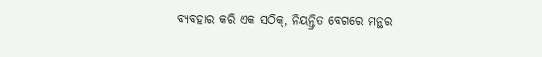ବ୍ୟବହାର କରି ଏକ ସଠିକ୍, ନିୟନ୍ତ୍ରିତ ବେଗରେ ମନ୍ଥର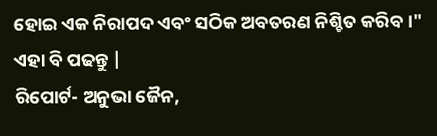ହୋଇ ଏକ ନିରାପଦ ଏବଂ ସଠିକ ଅବତରଣ ନିଶ୍ଚିତ କରିବ ।"
ଏହା ବି ପଢନ୍ତୁ |
ରିପୋର୍ଟ- ଅନୁଭା ଜୈନ,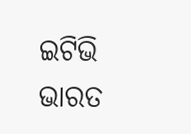ଇଟିଭି ଭାରତ